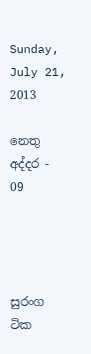Sunday, July 21, 2013

නෙතු අද්දර - 09




සුරංග ටික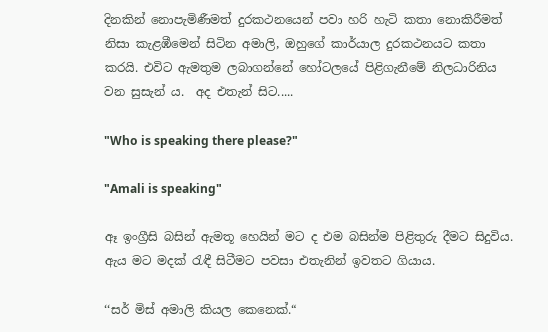දිනකින් නොපැමිණීමත් දුරකථනයෙන් පවා හරි හැටි කතා නොකිරීමත් නිසා කැළඹීමෙන් සිටින අමාලි, ඔහුගේ කාර්යාල දුරකථනයට කතා කරයි. එවිට ඇමතුම ලබාගන්නේ හෝටලයේ පිළිගැනීමේ නිලධාරිනිය වන සුසැන් ය.  අද එතැන් සිට.....

"Who is speaking there please?"

"Amali is speaking"

ඈ ඉංග්‍රීසි බසින් ඇමතූ හෙයින් මට ද එම බසින්ම පිළිතුරු දීමට සිදුවිය. ඇය මට මදක් රැඳී සිටීමට පවසා එතැනින් ඉවතට ගියාය.

‘‘සර් මිස් අමාලි කියල කෙනෙක්.“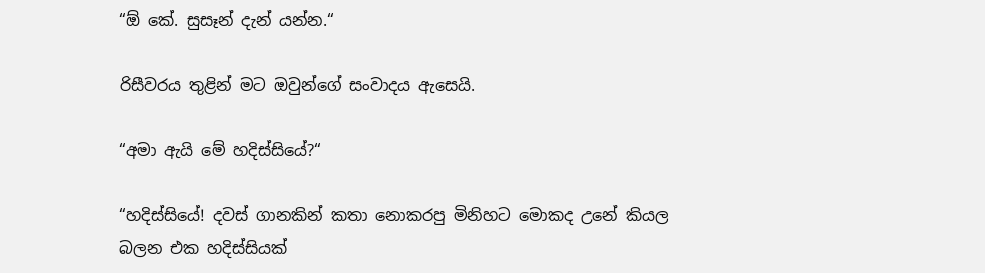“ඕ කේ. සුසෑන් දැන් යන්න.“

රිසීවරය තුළින් මට ඔවුන්ගේ සංවාදය ඇසෙයි.

“අමා ඇයි මේ හදිස්සියේ?“

“හදිස්සියේ! දවස් ගානකින් කතා නොකරපු මිනිහට මොකද උනේ කියල බලන එක හදිස්සියක්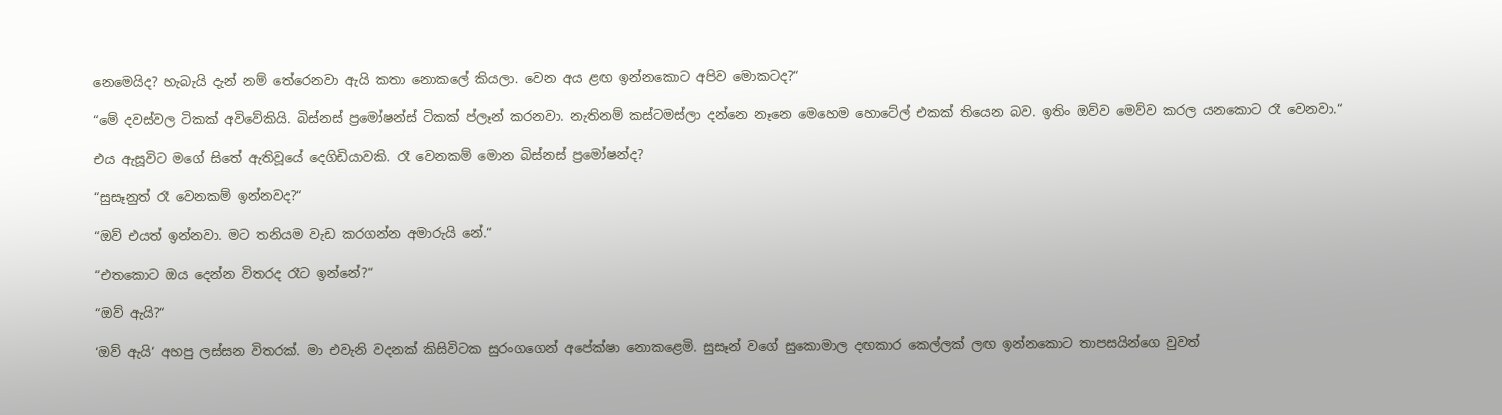නෙමෙයිද? හැබැයි දැන් නම් තේරෙනවා ඇයි කතා නොකලේ කියලා. වෙන අය ළඟ ඉන්නකොට අපිව මොකටද?“

“මේ දවස්වල ටිකක් අවිවේකියි. බිස්නස් ප්‍රමෝෂන්ස් ටිකක් ප්ලෑන් කරනවා. නැතිනම් කස්ටමස්ලා දන්නෙ නෑනෙ මෙහෙම හොටේල් එකක් තියෙන බව. ඉතිං ඔව්ව මෙව්ව කරල යනකොට රෑ වෙනවා.“

එය ඇසූවිට මගේ සිතේ ඇතිවූයේ දෙගිඩියාවකි. රෑ වෙනකම් මොන බිස්නස් ප්‍රමෝෂන්ද?

“සුසෑනුත් රෑ වෙනකම් ඉන්නවද?“

“ඔව් එයත් ඉන්නවා. මට තනියම වැඩ කරගන්න අමාරුයි නේ.“

“එතකොට ඔය දෙන්න විතරද රෑට ඉන්නේ?“

“ඔව් ඇයි?“

‘ඔව් ඇයි‘ අහපු ලස්සන විතරක්. මා එවැනි වදනක් කිසිවිටක සුරංගගෙන් අපේක්ෂා නොකළෙමි. සුසෑන් වගේ සුකොමාල දඟකාර කෙල්ලක් ලඟ ඉන්නකොට තාපසයින්ගෙ වුවත්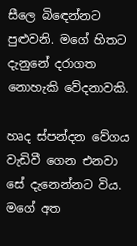සීලෙ බිඳෙන්නට පුළුවනි. මගේ හිතට දැනුනේ දරාගත නොහැකි වේදනාවකි.

හෘද ස්පන්දන වේගය වැඩිවී ගෙන එනවා සේ දැනෙන්නට විය. මගේ අත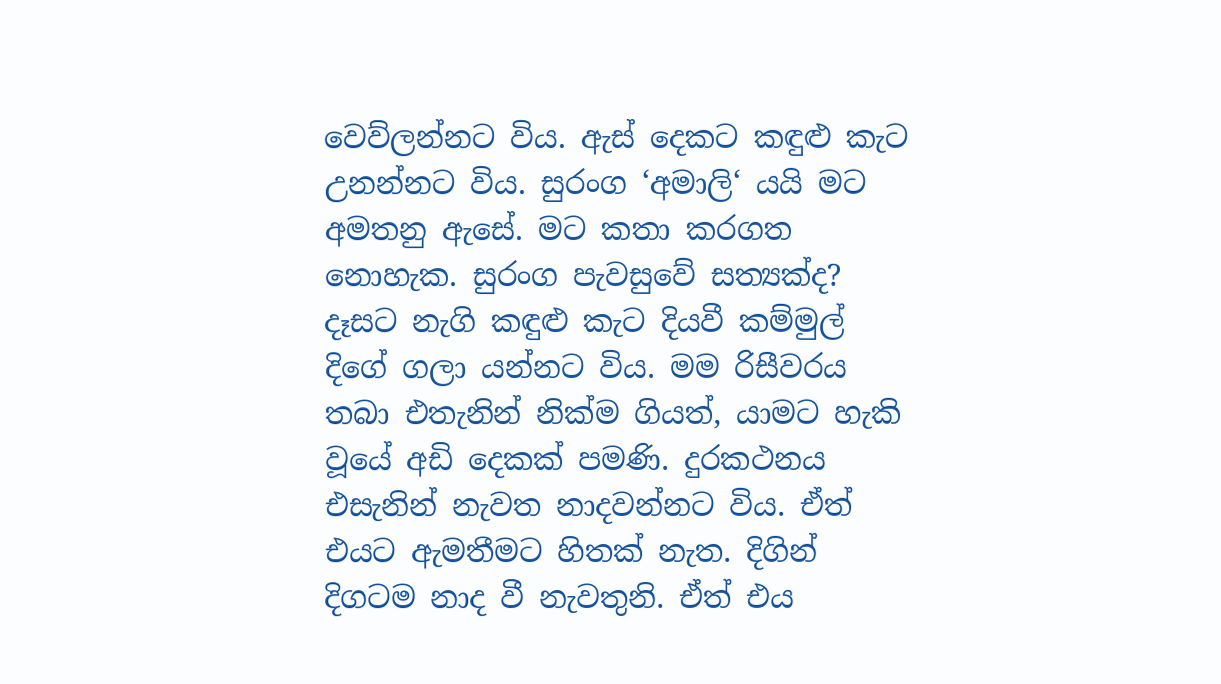වෙව්ලන්නට විය. ඇස් දෙකට කඳුළු කැට උනන්නට විය. සුරංග ‘අමාලි‘ යයි මට අමතනු ඇසේ. මට කතා කරගත නොහැක. සුරංග පැවසුවේ සත්‍යක්ද? දෑසට නැගි කඳුළු කැට දියවී කම්මුල් දිගේ ගලා යන්නට විය. මම රිසීවරය තබා එතැනින් නික්ම ගියත්, යාමට හැකි වූයේ අඩි දෙකක් පමණි. දුරකථනය එසැනින් නැවත නාදවන්නට විය. ඒත් එයට ඇමතීමට හිතක් නැත. දිගින් දිගටම නාද වී නැවතුනි. ඒත් එය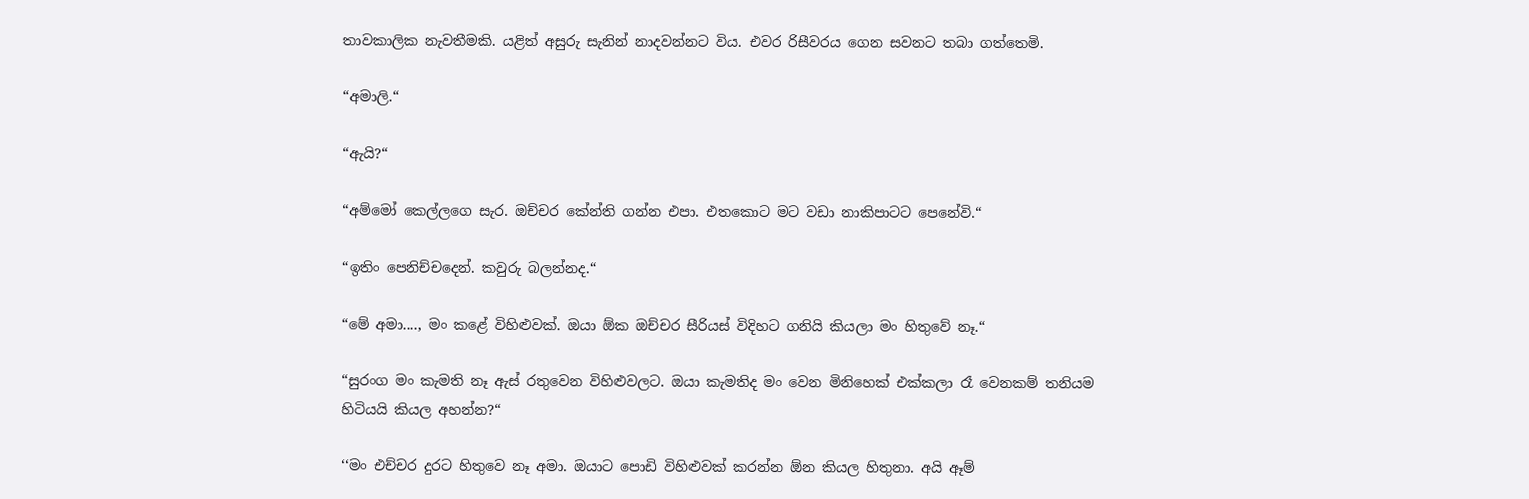තාවකාලික නැවතීමකි. යළිත් අසුරු සැනින් නාදවන්නට විය. එවර රිසීවරය ගෙන සවනට තබා ගත්තෙමි.

“අමාලි.“

“ඇයි?“

“අම්මෝ කෙල්ලගෙ සැර. ඔච්චර කේන්ති ගන්න එපා. එතකොට මට වඩා නාකිපාටට පෙනේවි.“

“ඉතිං පෙනිච්චදෙන්. කවුරු බලන්නද.“

“මේ අමා...., මං කළේ විහිළුවක්. ඔයා ඕක ඔච්චර සීරියස් විදිහට ගනියි කියලා මං හිතුවේ නෑ.“

“සුරංග මං කැමති නෑ ඇස් රතුවෙන විහිළුවලට. ඔයා කැමතිද මං වෙන මිනිහෙක් එක්කලා රෑ වෙනකම් තනියම හිටියයි කියල අහන්න?“

‘‘මං එච්චර දුරට හිතුවෙ නෑ අමා. ඔයාට පොඩි විහිළුවක් කරන්න ඕන කියල හිතුනා. අයි ඈම්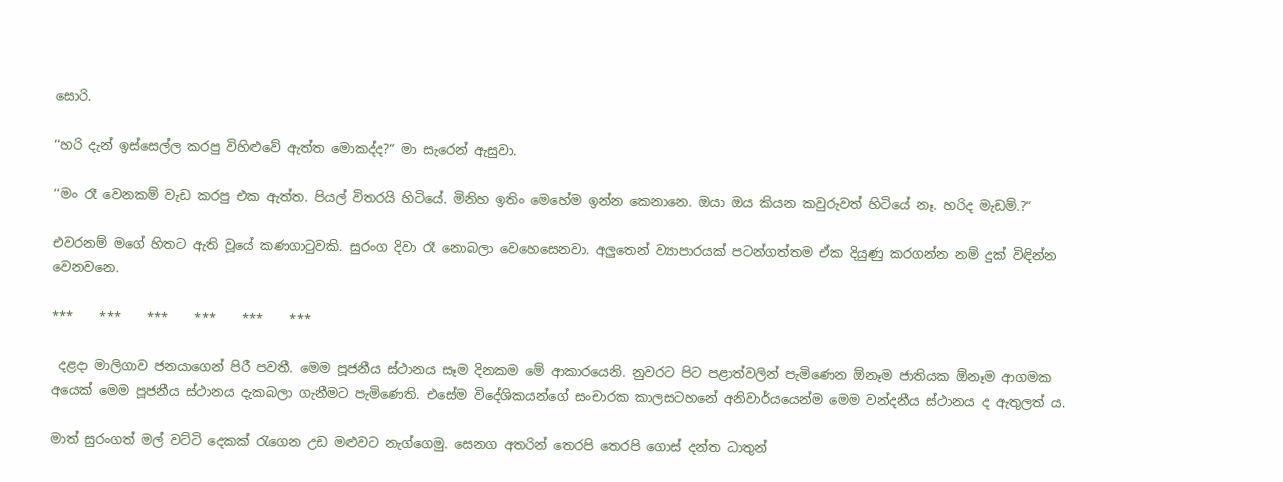සොරි.

‘‘හරි දැන් ඉස්සෙල්ල කරපු විහිළුවේ ඇත්ත මොකද්ද?“ මා සැරෙන් ඇසුවා.

‘‘මං රෑ වෙනකම් වැඩ කරපු එක ඇත්ත. පියල් විතරයි හිටියේ. මිනිහ ඉතිං මෙහේම ඉන්න කෙනානෙ. ඔයා ඔය කියන කවුරුවත් හිටියේ නෑ. හරිද මැඩම්.?“

එවරනම් මගේ හිතට ඇති වූයේ කණගාටුවකි. සුරංග දිවා රෑ නොබලා වෙහෙසෙනවා. අලුතෙන් ව්‍යාපාරයක් පටන්ගත්තම ඒක දියුණු කරගන්න නම් දුක් විඳින්න වෙනවනෙ.

***    ***    ***    ***    ***    ***

 දළදා මාලිගාව ජනයාගෙන් පිරී පවතී. මෙම පූජනීය ස්ථානය සෑම දිනකම මේ ආකාරයෙනි. නුවරට පිට පළාත්වලින් පැමිණෙන ඕනෑම ජාතියක ඕනෑම ආගමක අයෙක් මෙම පූජනීය ස්ථානය දැකබලා ගැනීමට පැමිණෙති. එසේම විදේශිකයන්ගේ සංචාරක කාලසටහනේ අනිවාර්යයෙන්ම මෙම වන්දනීය ස්ථානය ද ඇතුලත් ය.

මාත් සුරංගත් මල් වට්ටි දෙකක් රැගෙන උඩ මළුවට නැග්ගෙමු. සෙනග අතරින් තෙරපි තෙරපි ගොස් දන්ත ධාතුන්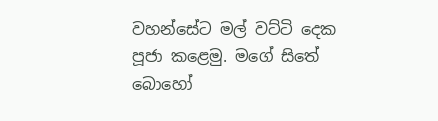වහන්සේට මල් වට්ටි දෙක පූජා කළෙමු. මගේ සිතේ බොහෝ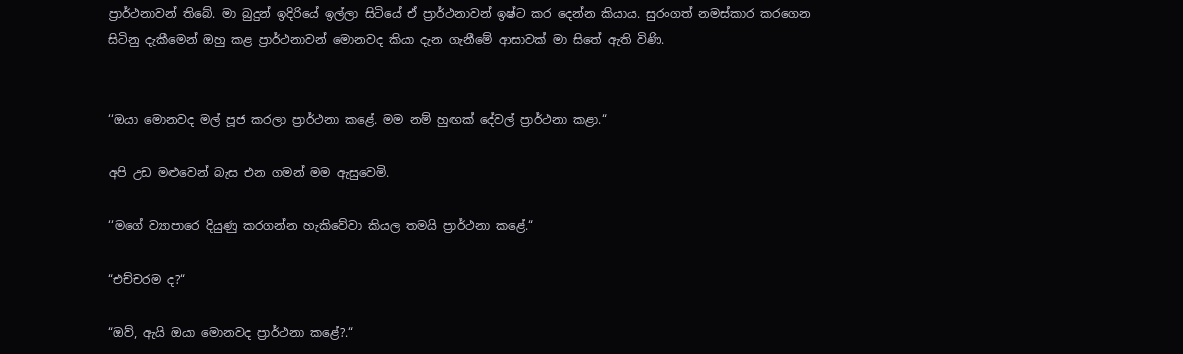ප්‍රාර්ථනාවන් තිබේ. මා බුදුන් ඉදිරියේ ඉල්ලා සිටියේ ඒ ප්‍රාර්ථනාවන් ඉෂ්ට කර දෙන්න කියාය. සුරංගත් නමස්කාර කරගෙන සිටිනු දැකීමෙන් ඔහු කළ ප්‍රාර්ථනාවන් මොනවද කියා දැන ගැනීමේ ආසාවක් මා සිතේ ඇති විණි.


‘‘ඔයා මොනවද මල් පූජ කරලා ප්‍රාර්ථනා කළේ. මම නම් හුඟක් දේවල් ප්‍රාර්ථනා කළා.“

අපි උඩ මළුවෙන් බැස එන ගමන් මම ඇසුවෙමි.

‘‘මගේ ව්‍යාපාරෙ දියුණු කරගන්න හැකිවේවා කියල තමයි ප්‍රාර්ථනා කළේ.“

“එච්චරම ද?“

“ඔව්, ඇයි ඔයා මොනවද ප්‍රාර්ථනා කළේ?.“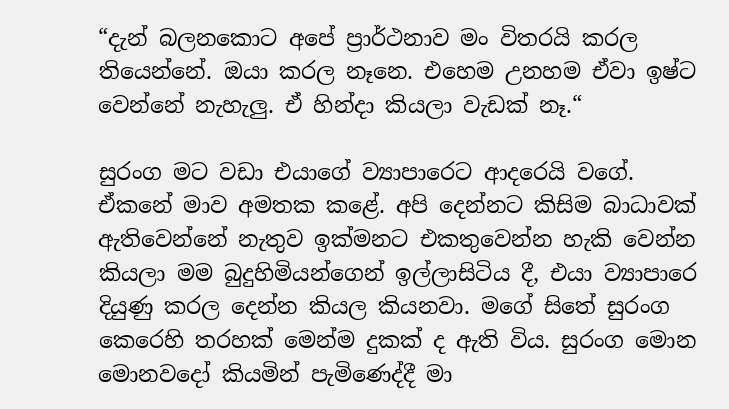“දැන් බලනකොට අපේ ප්‍රාර්ථනාව මං විතරයි කරල තියෙන්නේ. ඔයා කරල නෑනෙ. එහෙම උනහම ඒවා ඉෂ්ට වෙන්නේ නැහැලු. ඒ හින්දා කියලා වැඩක් නෑ.“

සුරංග මට වඩා එයාගේ ව්‍යාපාරෙට ආදරෙයි වගේ. ඒකනේ මාව අමතක කළේ. අපි දෙන්නට කිසිම බාධාවක් ඇතිවෙන්නේ නැතුව ඉක්මනට එකතුවෙන්න හැකි වෙන්න කියලා මම බුදුහිමියන්ගෙන් ඉල්ලාසිටිය දී, එයා ව්‍යාපාරෙ දියුණු කරල දෙන්න කියල කියනවා. මගේ සිතේ සුරංග කෙරෙහි තරහක් මෙන්ම දුකක් ද ඇති විය. සුරංග මොන මොනවදෝ කියමින් පැමිණෙද්දී මා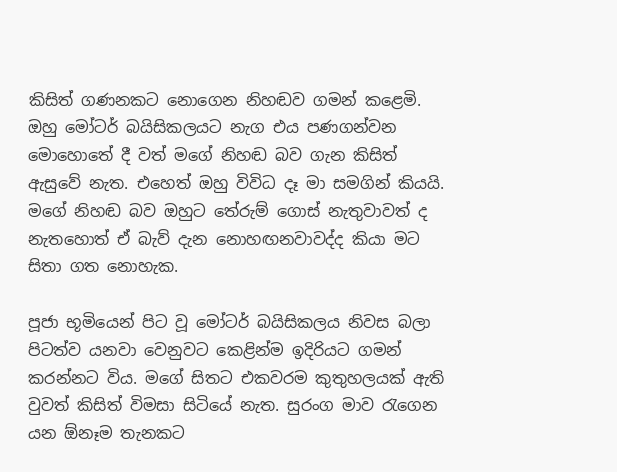කිසිත් ගණනකට නොගෙන නිහඬව ගමන් කළෙමි. ඔහු මෝටර් බයිසිකලයට නැග එය පණගන්වන මොහොතේ දී වත් මගේ නිහඬ බව ගැන කිසිත් ඇසුවේ නැත. එහෙත් ඔහු විවිධ දෑ මා සමගින් කියයි. මගේ නිහඬ බව ඔහුට තේරුම් ගොස් නැතුවාවත් ද නැතහොත් ඒ බැව් දැන නොහඟනවාවද්ද කියා මට සිතා ගත නොහැක.

පූජා භූමියෙන් පිට වූ මෝටර් බයිසිකලය නිවස බලා පිටත්ව යනවා වෙනුවට කෙළින්ම ඉදිරියට ගමන් කරන්නට විය. මගේ සිතට එකවරම කුතුහලයක් ඇති වුවත් කිසිත් විමසා සිටියේ නැත. සුරංග මාව රැගෙන යන ඕනෑම තැනකට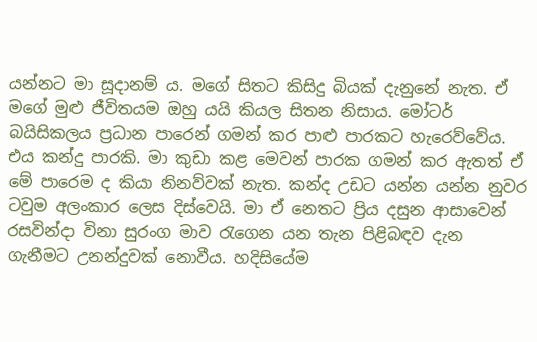යන්නට මා සූදානම් ය. මගේ සිතට කිසිදු බියක් දැනුනේ නැත. ඒ මගේ මුළු ජීවිතයම ඔහු යයි කියල සිතන නිසාය. මෝටර් බයිසිකලය ප්‍රධාන පාරෙන් ගමන් කර පාළු පාරකට හැරෙව්වේය. එය කන්දු පාරකි. මා කුඩා කළ මෙවන් පාරක ගමන් කර ඇතත් ඒ මේ පාරෙම ද කියා නිනව්වක් නැත. කන්ද උඩට යන්න යන්න නුවර ටවුම අලංකාර ලෙස දිස්වෙයි. මා ඒ නෙතට ප්‍රිය දසුන ආසාවෙන් රසවින්දා විනා සුරංග මාව රැගෙන යන තැන පිළිබඳව දැන ගැනීමට උනන්දුවක් නොවීය. හදිසියේම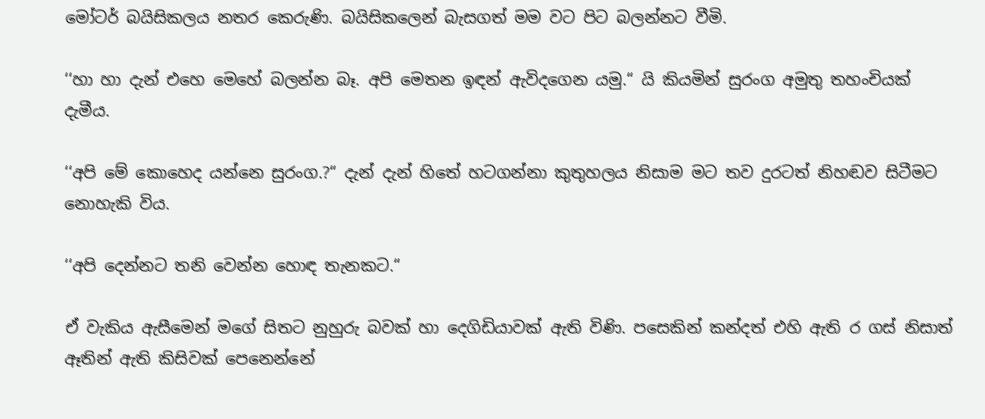මෝටර් බයිසිකලය නතර කෙරුණි. බයිසිකලෙන් බැසගත් මම වට පිට බලන්නට වීමි.

‘‘හා හා දැන් එහෙ මෙහේ බලන්න බෑ. අපි මෙතන ඉඳන් ඇවිදගෙන යමු.“ යි කියමින් සුරංග අමුතු තහංචියක් දැමීය.

‘‘අපි මේ කොහෙද යන්නෙ සුරංග.?“ දැන් දැන් හිතේ හටගන්නා කුතුහලය නිසාම මට තව දුරටත් නිහඬව සිටීමට නොහැකි විය.

‘‘අපි දෙන්නට තනි වෙන්න හොඳ තැනකට.“

ඒ වැකිය ඇසීමෙන් මගේ සිතට නුහුරු බවක් හා දෙගිඩියාවක් ඇති විණි. පසෙකින් කන්දත් එහි ඇති ර ගස් නිසාත් ඈතින් ඇති කිසිවක් පෙනෙන්නේ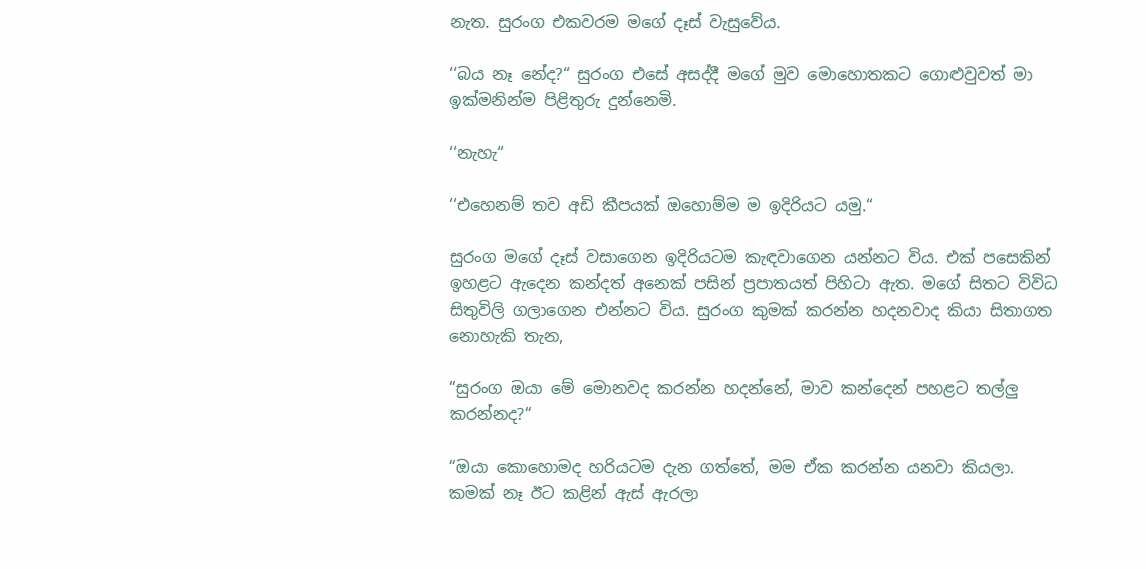නැත. සුරංග එකවරම මගේ දෑස් වැසුවේය.

‘‘බය නෑ නේද?“ සුරංග එසේ අසද්දී මගේ මුව මොහොතකට ගොළුවුවත් මා ඉක්මනින්ම පිළිතුරු දුන්නෙමි.

‘‘නැහැ“

‘‘එහෙනම් තව අඩි කීපයක් ඔහොම්ම ම ඉදිරියට යමු.“

සුරංග මගේ දෑස් වසාගෙන ඉදිරියටම කැඳවාගෙන යන්නට විය. එක් පසෙකින් ඉහළට ඇදෙන කන්දත් අනෙක් පසින් ප්‍රපාතයත් පිහිටා ඇත. මගේ සිතට විවිධ සිතුවිලි ගලාගෙන එන්නට විය. සුරංග කුමක් කරන්න හදනවාද කියා සිතාගත නොහැකි තැන,

“සුරංග ඔයා මේ මොනවද කරන්න හදන්නේ, මාව කන්දෙන් පහළට තල්ලු කරන්නද?“

“ඔයා කොහොමද හරියටම දැන ගත්තේ, මම ඒක කරන්න යනවා කියලා. කමක් නෑ ඊට කළින් ඇස් ඇරලා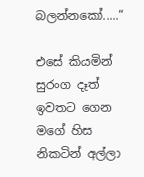බලන්නකෝ.....“

එසේ කියමින් සුරංග දෑත් ඉවතට ගෙන මගේ හිස නිකටින් අල්ලා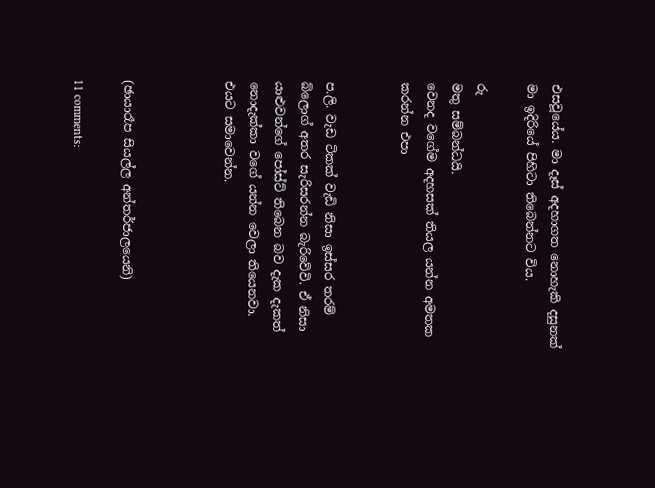එසවූයේය. මා දෑස් අදහාගත නොහැකි දසුනක් මා ඉදිරියේ පිහිටා තිබෙන්නට විය.

රු
මතු සම්බන්ධයි.
වෙනද වගේම අදහසක් තියල යන්න අමතක කරන්න එපා


ප.ලි. වැඩ ටිකක් වැඩි නිසා ඉස්සර තරම් බ්ලොග් අතර සැරිසරන්න බැරිවේවි. ඒ නිසා යාළුවන්ගේ පෝස්ට් තිබෙන බව දැක දැකත් නොදැක්කා වගේ යන්න වෙලා තියෙනවා. එයට සමාවෙන්න.



(ඡායාරෑප සියල්ල අන්තර්ජාලයෙනි)

11 comments: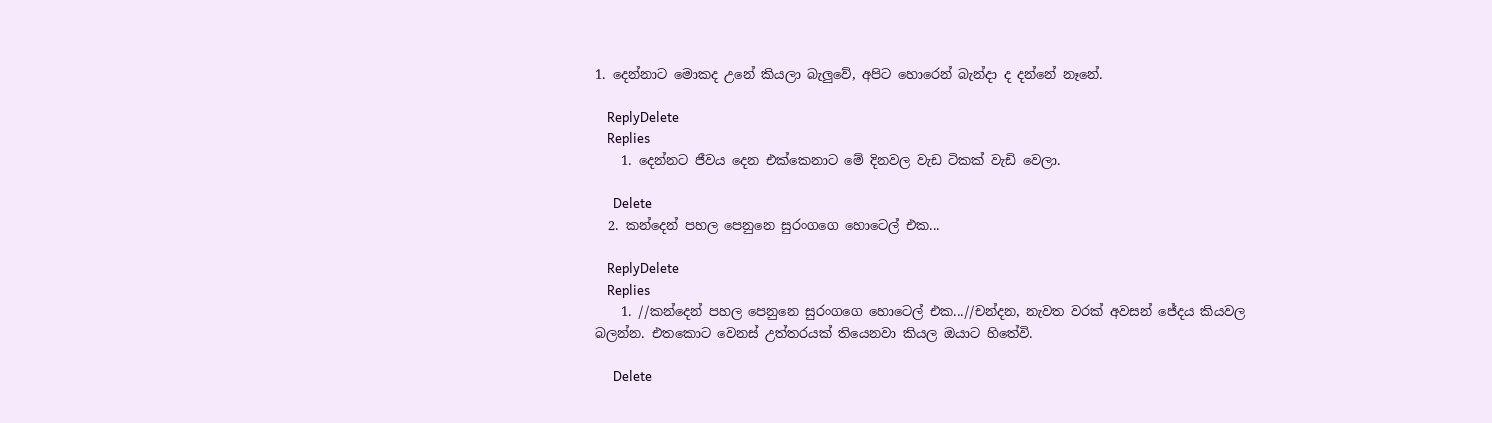1. දෙන්නාට මොකද උනේ කියලා බැලුවේ, අපිට හොරෙන් බැන්දා ද දන්නේ නෑනේ.

    ReplyDelete
    Replies
    1. දෙන්නට ජීවය දෙන එක්කෙනාට මේ දිනවල වැඩ ටිකක් වැඩි වෙලා.

      Delete
  2. කන්දෙන් පහල පෙනුනෙ සුරංගගෙ හොටෙල් එක...

    ReplyDelete
    Replies
    1. //කන්දෙන් පහල පෙනුනෙ සුරංගගෙ හොටෙල් එක...//චන්දන, නැවත වරක් අවසන් ජේදය කියවල බලන්න. එතකොට වෙනස් උත්තරයක් තියෙනවා කියල ඔයාට හිතේවි.

      Delete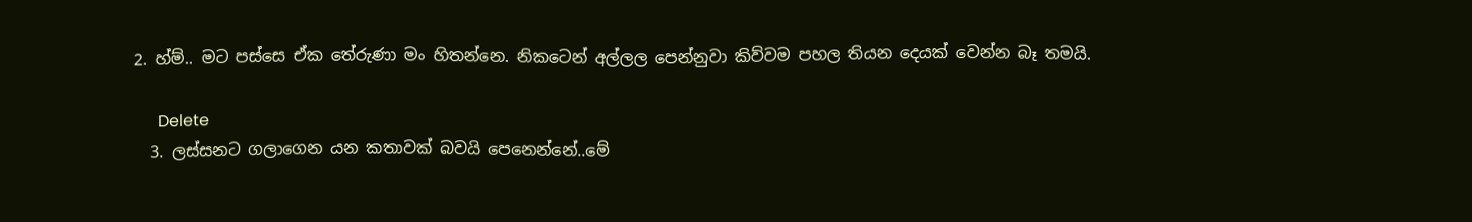2. හ්ම්.. මට පස්සෙ ඒක තේරුණා මං හිතන්නෙ. නිකටෙන් අල්ලල පෙන්නුවා කිව්වම පහල තියන දෙයක් වෙන්න බෑ තමයි.

      Delete
  3. ලස්සනට ගලාගෙන යන කතාවක් බවයි පෙනෙන්නේ..මේ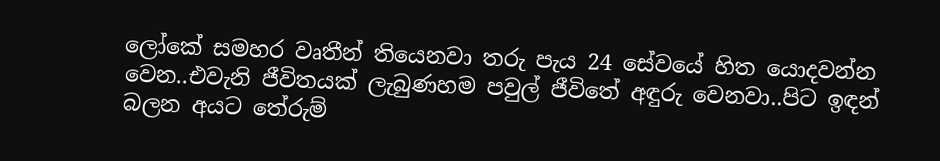ලෝකේ සමහර වෘතීන් තියෙනවා තරු පැය 24 සේවයේ හිත යොදවන්න වෙන..එවැනි ජීවිතයක් ලැබුණහම පවුල් ජීවිතේ අඳුරු වෙනවා..පිට ඉඳන් බලන අයට තේරුම්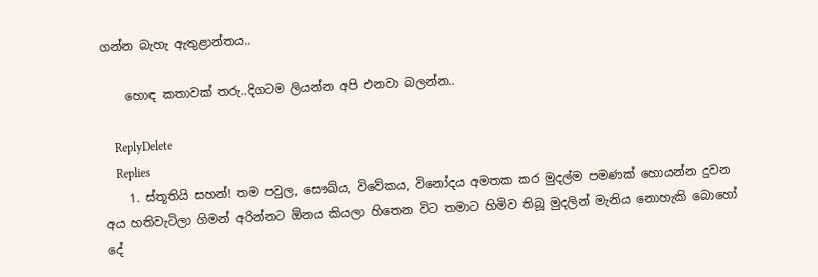ගන්න බැහැ ඇතුළාන්තය..

    හොඳ කතාවක් තරු..දිගටම ලියන්න අපි එනවා බලන්න..

    ReplyDelete
    Replies
    1. ස්තූතියි සහන්! තම පවුල, සෞඛ්ය, විවේකය, විනෝදය අමතක කර මුදල්ම පමණක් හොයන්න දුවන අය හතිවැටිලා ගිමන් අරින්නට ඕනය කියලා හිතෙන විට තමාට හිමිව තිබූ මුදලින් මැනිය නොහැකි බොහෝ දේ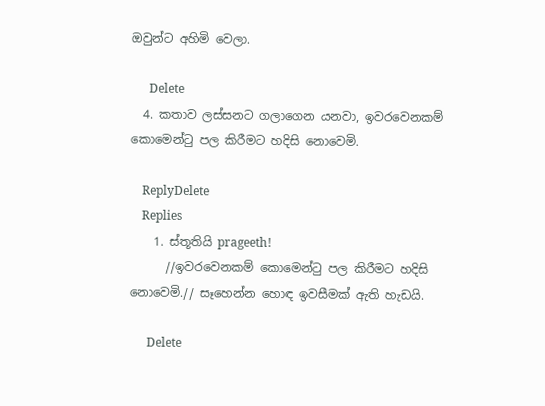ඔවුන්ට අහිමි වෙලා.

      Delete
  4. කතාව ලස්සනට ගලාගෙන යනවා, ඉවරවෙනකම් කොමෙන්ටු පල කිරීමට හදිසි නොවෙමි.

    ReplyDelete
    Replies
    1. ස්තූතියි prageeth!
      //ඉවරවෙනකම් කොමෙන්ටු පල කිරීමට හදිසි නොවෙමි.// සෑහෙන්න හොඳ ඉවසීමක් ඇති හැඩයි.

      Delete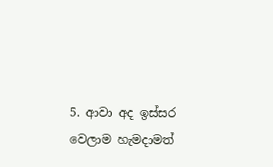5. ආවා අද ඉස්සර වෙලාම හැමදාමත්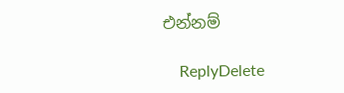එන්නම්

    ReplyDelete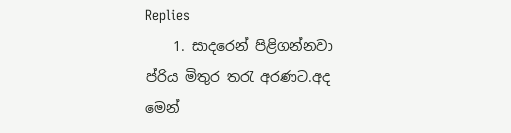Replies
    1. සාදරෙන් පිළිගන්නවා ප්රිය මිතුර තරැ අරණට.අද මෙන්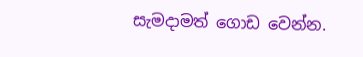සැමදාමත් ගොඩ වෙන්න.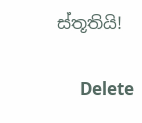ස්තූතියි!

      Delete